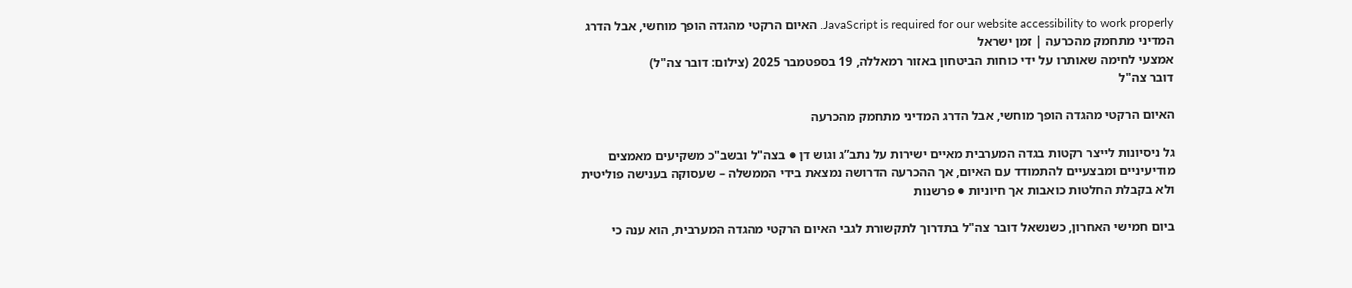JavaScript is required for our website accessibility to work properly. האיום הרקטי מהגדה הופך מוחשי, אבל הדרג המדיני מתחמק מהכרעה | זמן ישראל
אמצעי לחימה שאותרו על ידי כוחות הביטחון באזור רמאללה, 19 בספטמבר 2025 (צילום: דובר צה"ל)
דובר צה"ל

האיום הרקטי מהגדה הופך מוחשי, אבל הדרג המדיני מתחמק מהכרעה

גל ניסיונות לייצר רקטות בגדה המערבית מאיים ישירות על נתב”ג וגוש דן ● בצה"ל ובשב"כ משקיעים מאמצים מודיעיניים ומבצעיים להתמודד עם האיום, אך ההכרעה הדרושה נמצאת בידי הממשלה – שעסוקה בענישה פוליטית ולא בקבלת החלטות כואבות אך חיוניות ● פרשנות

ביום חמישי האחרון, כשנשאל דובר צה"ל בתדרוך לתקשורת לגבי האיום הרקטי מהגדה המערבית, הוא ענה כי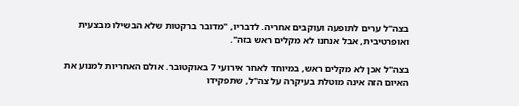בצה"ל ערים לתופעה ועוקבים אחריה. לדבריו, "מדובר ברקטות שלא הבשילו מבצעית ואופרטיבית, אבל אנחנו לא מקלים ראש בזה".

בצה"ל אכן לא מקלים ראש, במיוחד לאחר אירועי 7 באוקטובר. אולם האחריות למנוע את האיום הזה אינה מוטלת בעיקרה על צה"ל, שתפקידו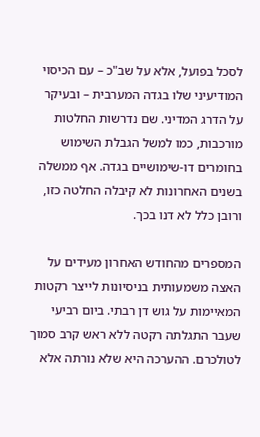לסכל בפועל, אלא על שב"כ – עם הכיסוי המודיעיני שלו בגדה המערבית – ובעיקר על הדרג המדיני. שם נדרשות החלטות מורכבות, כמו למשל הגבלת השימוש בחומרים דו-שימושיים בגדה. אף ממשלה בשנים האחרונות לא קיבלה החלטה כזו, ורובן כלל לא דנו בכך.

המספרים מהחודש האחרון מעידים על האצה משמעותית בניסיונות לייצר רקטות המאיימות על גוש דן רבתי. ביום רביעי שעבר התגלתה רקטה ללא ראש קרב סמוך לטולכרם. ההערכה היא שלא נורתה אלא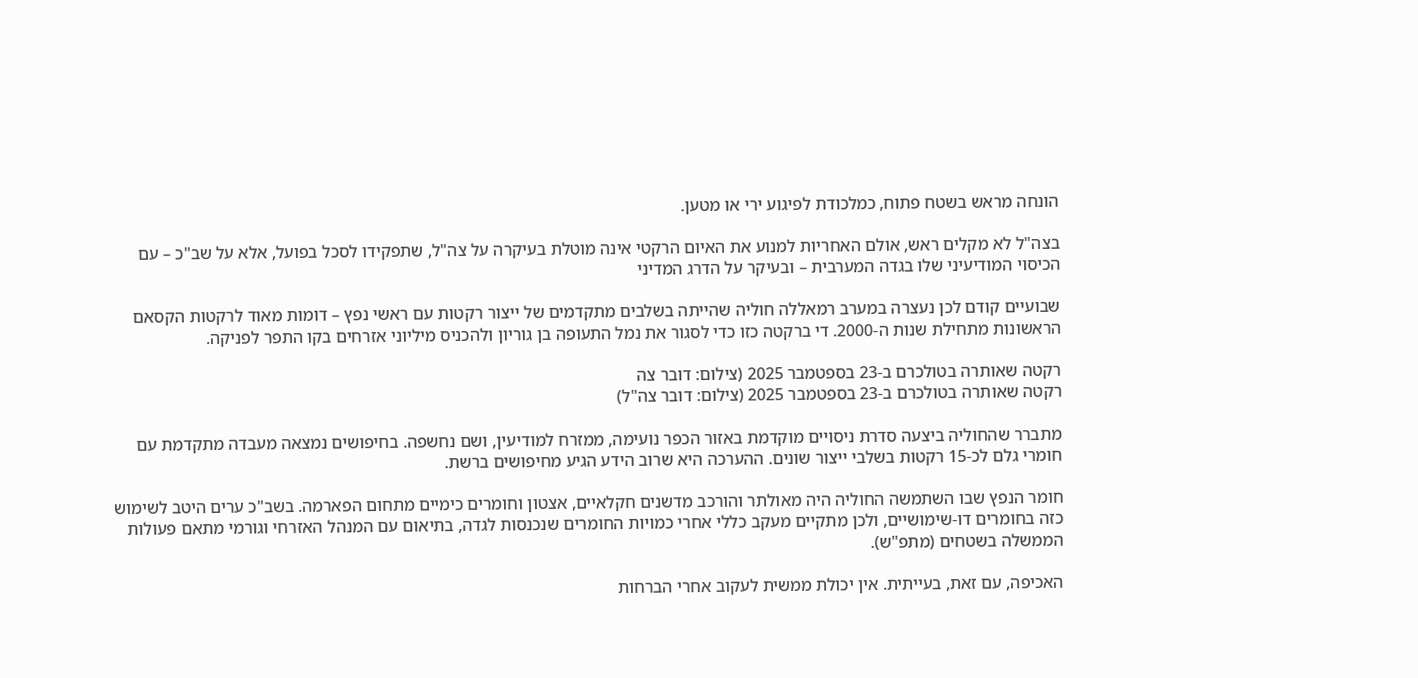הונחה מראש בשטח פתוח, כמלכודת לפיגוע ירי או מטען.

בצה"ל לא מקלים ראש, אולם האחריות למנוע את האיום הרקטי אינה מוטלת בעיקרה על צה"ל, שתפקידו לסכל בפועל, אלא על שב"כ – עם הכיסוי המודיעיני שלו בגדה המערבית – ובעיקר על הדרג המדיני

שבועיים קודם לכן נעצרה במערב רמאללה חוליה שהייתה בשלבים מתקדמים של ייצור רקטות עם ראשי נפץ – דומות מאוד לרקטות הקסאם הראשונות מתחילת שנות ה-2000. די ברקטה כזו כדי לסגור את נמל התעופה בן גוריון ולהכניס מיליוני אזרחים בקו התפר לפניקה.

רקטה שאותרה בטולכרם ב-23 בספטמבר 2025 (צילום: דובר צה
רקטה שאותרה בטולכרם ב-23 בספטמבר 2025 (צילום: דובר צה"ל)

מתברר שהחוליה ביצעה סדרת ניסויים מוקדמת באזור הכפר נועימה, ממזרח למודיעין, ושם נחשפה. בחיפושים נמצאה מעבדה מתקדמת עם חומרי גלם לכ-15 רקטות בשלבי ייצור שונים. ההערכה היא שרוב הידע הגיע מחיפושים ברשת.

חומר הנפץ שבו השתמשה החוליה היה מאולתר והורכב מדשנים חקלאיים, אצטון וחומרים כימיים מתחום הפארמה. בשב"כ ערים היטב לשימוש כזה בחומרים דו-שימושיים, ולכן מתקיים מעקב כללי אחרי כמויות החומרים שנכנסות לגדה, בתיאום עם המנהל האזרחי וגורמי מתאם פעולות הממשלה בשטחים (מתפ"ש).

האכיפה, עם זאת, בעייתית. אין יכולת ממשית לעקוב אחרי הברחות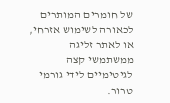של חומרים המותרים לכאורה לשימוש אזרחי, או לאתר זליגה ממשתמשי קצה לגיטימיים לידי גורמי טרור.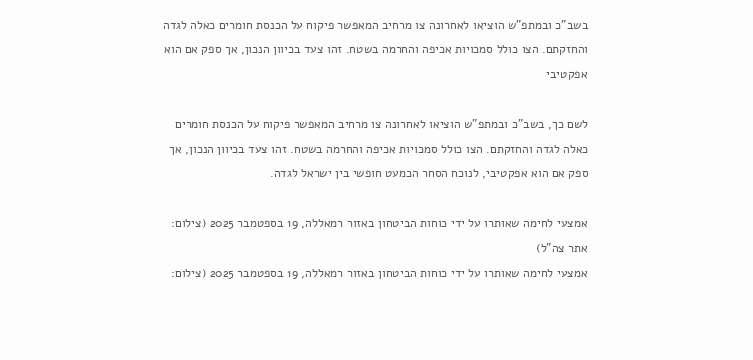בשב"כ ובמתפ"ש הוציאו לאחרונה צו מרחיב המאפשר פיקוח על הכנסת חומרים כאלה לגדה והחזקתם. הצו כולל סמכויות אכיפה והחרמה בשטח. זהו צעד בכיוון הנכון, אך ספק אם הוא אפקטיבי

לשם כך, בשב"כ ובמתפ"ש הוציאו לאחרונה צו מרחיב המאפשר פיקוח על הכנסת חומרים כאלה לגדה והחזקתם. הצו כולל סמכויות אכיפה והחרמה בשטח. זהו צעד בכיוון הנכון, אך ספק אם הוא אפקטיבי, לנוכח הסחר הכמעט חופשי בין ישראל לגדה.

אמצעי לחימה שאותרו על ידי כוחות הביטחון באזור רמאללה, 19 בספטמבר 2025 (צילום: אתר צה"ל)
אמצעי לחימה שאותרו על ידי כוחות הביטחון באזור רמאללה, 19 בספטמבר 2025 (צילום: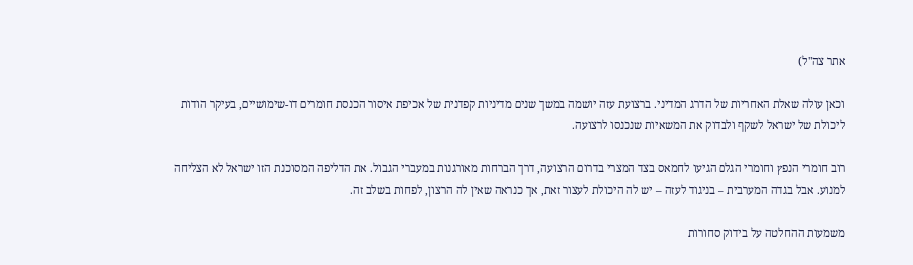אתר צה"ל)

וכאן עולה שאלת האחריות של הדרג המדיני. ברצועת עזה יושמה במשך שנים מדיניות קפדנית של אכיפת איסור הכנסת חומרים דו-שימושיים, בעיקר הודות ליכולת של ישראל לשקף ולבדוק את המשאיות שנכנסו לרצועה.

רוב חומרי הנפץ וחומרי הגלם הגיעו לחמאס בצד המצרי בדרום הרצועה, דרך הברחות מאורגנות במעברי הגבול. את הדליפה המסוכנת הזו ישראל לא הצליחה למנוע. אבל בגדה המערבית – בניגוד לעזה – יש לה היכולת לעצור זאת, אך כנראה שאין לה הרצון, לפחות בשלב זה.

משמעות ההחלטה על בידוק סחורות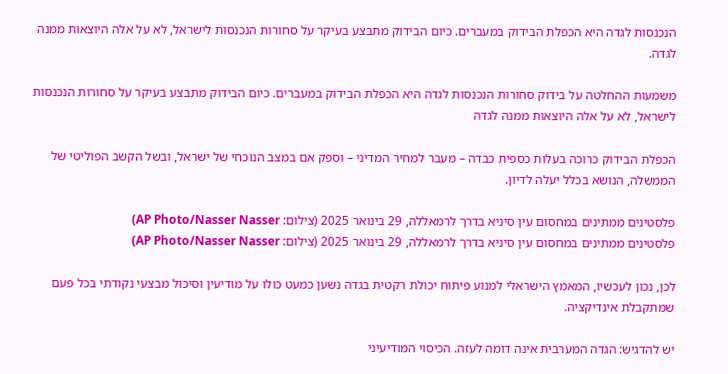הנכנסות לגדה היא הכפלת הבידוק במעברים. כיום הבידוק מתבצע בעיקר על סחורות הנכנסות לישראל, לא על אלה היוצאות ממנה לגדה.

משמעות ההחלטה על בידוק סחורות הנכנסות לגדה היא הכפלת הבידוק במעברים. כיום הבידוק מתבצע בעיקר על סחורות הנכנסות לישראל, לא על אלה היוצאות ממנה לגדה

הכפלת הבידוק כרוכה בעלות כספית כבדה – מעבר למחיר המדיני – וספק אם במצב הנוכחי של ישראל, ובשל הקשב הפוליטי של הממשלה, הנושא בכלל יעלה לדיון.

פלסטינים ממתינים במחסום עין סיניא בדרך לרמאללה, 29 בינואר 2025 (צילום: AP Photo/Nasser Nasser)
פלסטינים ממתינים במחסום עין סיניא בדרך לרמאללה, 29 בינואר 2025 (צילום: AP Photo/Nasser Nasser)

לכן, נכון לעכשיו, המאמץ הישראלי למנוע פיתוח יכולת רקטית בגדה נשען כמעט כולו על מודיעין וסיכול מבצעי נקודתי בכל פעם שמתקבלת אינדיקציה.

יש להדגיש: הגדה המערבית אינה דומה לעזה. הכיסוי המודיעיני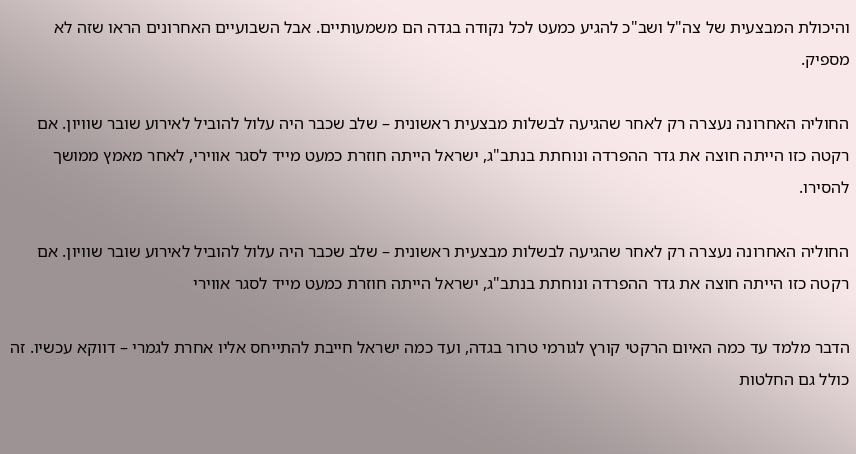והיכולת המבצעית של צה"ל ושב"כ להגיע כמעט לכל נקודה בגדה הם משמעותיים. אבל השבועיים האחרונים הראו שזה לא מספיק.

החוליה האחרונה נעצרה רק לאחר שהגיעה לבשלות מבצעית ראשונית – שלב שכבר היה עלול להוביל לאירוע שובר שוויון. אם רקטה כזו הייתה חוצה את גדר ההפרדה ונוחתת בנתב"ג, ישראל הייתה חוזרת כמעט מייד לסגר אווירי, לאחר מאמץ ממושך להסירו.

החוליה האחרונה נעצרה רק לאחר שהגיעה לבשלות מבצעית ראשונית – שלב שכבר היה עלול להוביל לאירוע שובר שוויון. אם רקטה כזו הייתה חוצה את גדר ההפרדה ונוחתת בנתב"ג, ישראל הייתה חוזרת כמעט מייד לסגר אווירי

הדבר מלמד עד כמה האיום הרקטי קורץ לגורמי טרור בגדה, ועד כמה ישראל חייבת להתייחס אליו אחרת לגמרי – דווקא עכשיו. זה כולל גם החלטות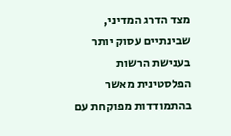מצד הדרג המדיני, שבינתיים עסוק יותר בענישת הרשות הפלסטינית מאשר בהתמודדות מפוקחת עם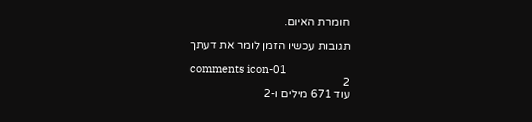חומרת האיום.

תגובות עכשיו הזמן לומר את דעתך

comments icon-01
2
עוד 671 מילים ו-2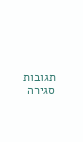תגובות
סגירה